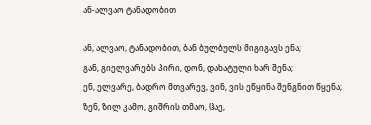ან-ალვაო ტანადობით

ან, ალვაო, ტანადობით, ბან ბულბულს მიგიგავს ენა;
გან, გიელვარებს პირი, დონ, დახატული ხარ შენა;
ენ, ელვარე, ბადრო მთვარევ, ვინ, ვის ეწყინა შენგნით წყენა;
ზენ, ზილ კამო, გიშრის თმაო, ჱაე,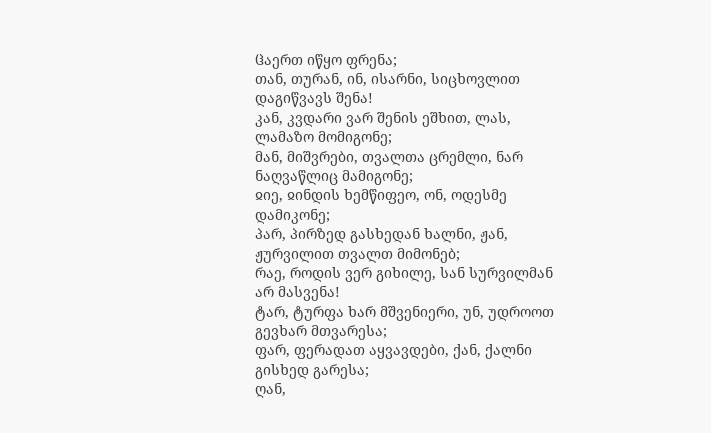ჱაერთ იწყო ფრენა;
თან, თურან, ინ, ისარნი, სიცხოვლით დაგიწვავს შენა!
კან, კვდარი ვარ შენის ეშხით, ლას, ლამაზო მომიგონე;
მან, მიშვრები, თვალთა ცრემლი, ნარ ნაღვაწლიც მამიგონე;
ჲიე, ჲინდის ხემწიფეო, ონ, ოდესმე დამიკონე;
პარ, პირზედ გასხედან ხალნი, ჟან, ჟურვილით თვალთ მიმონებ;
რაე, როდის ვერ გიხილე, სან სურვილმან არ მასვენა!
ტარ, ტურფა ხარ მშვენიერი, უნ, უდროოთ გევხარ მთვარესა;
ფარ, ფერადათ აყვავდები, ქან, ქალნი გისხედ გარესა;
ღან,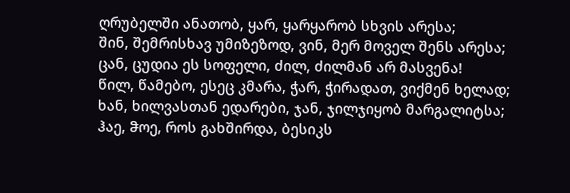ღრუბელში ანათობ, ყარ, ყარყარობ სხვის არესა;
შინ, შემრისხავ უმიზეზოდ, ვინ, მერ მოველ შენს არესა;
ცან, ცუდია ეს სოფელი, ძილ, ძილმან არ მასვენა!
წილ, წამებო, ესეც კმარა, ჭარ, ჭირადათ, ვიქმენ ხელად;
ხან, ხილვასთან ედარები, ჯან, ჯილჯიყობ მარგალიტსა;
ჰაე, ჵოე, როს გახშირდა, ბესიკს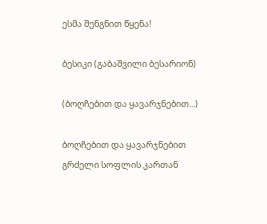ესმა შენგნით წყენა!

ბესიკი (გაბაშვილი ბესარიონ)

(ბოღჩებით და ყავარჯნებით...)

ბოღჩებით და ყავარჯნებით
გრძელი სოფლის კართან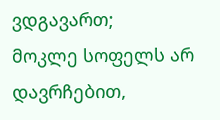ვდგავართ;
მოკლე სოფელს არ დავრჩებით,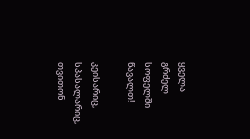ყველა გრძელ სოფელში წავალთ!

კეისარიც, სპასალარიც,
თვითონ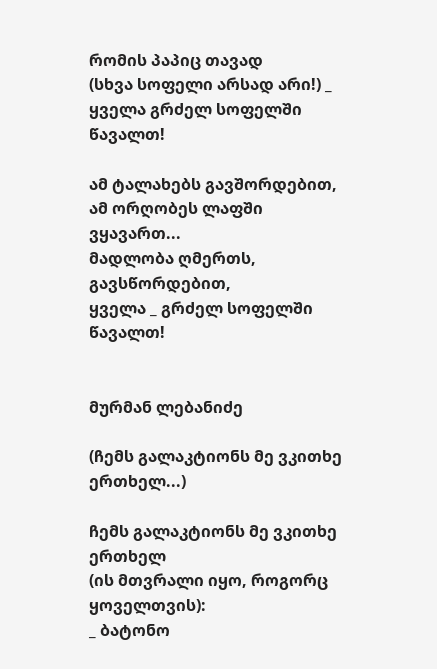რომის პაპიც თავად
(სხვა სოფელი არსად არი!) _
ყველა გრძელ სოფელში წავალთ!

ამ ტალახებს გავშორდებით,
ამ ორღობეს ლაფში ვყავართ...
მადლობა ღმერთს, გავსწორდებით,
ყველა _ გრძელ სოფელში წავალთ!


მურმან ლებანიძე

(ჩემს გალაკტიონს მე ვკითხე ერთხელ...)

ჩემს გალაკტიონს მე ვკითხე ერთხელ
(ის მთვრალი იყო, როგორც ყოველთვის):
_ ბატონო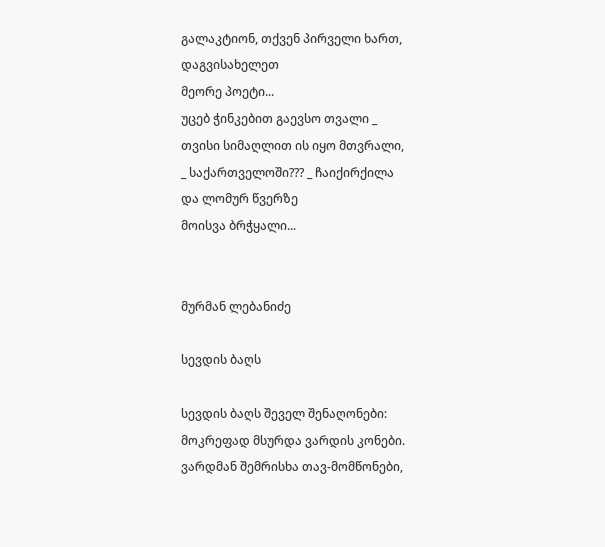გალაკტიონ, თქვენ პირველი ხართ,
დაგვისახელეთ
მეორე პოეტი...
უცებ ჭინკებით გაევსო თვალი _
თვისი სიმაღლით ის იყო მთვრალი,
_ საქართველოში??? _ ჩაიქირქილა
და ლომურ წვერზე
მოისვა ბრჭყალი...


მურმან ლებანიძე

სევდის ბაღს

სევდის ბაღს შეველ შენაღონები:
მოკრეფად მსურდა ვარდის კონები.
ვარდმან შემრისხა თავ-მომწონები,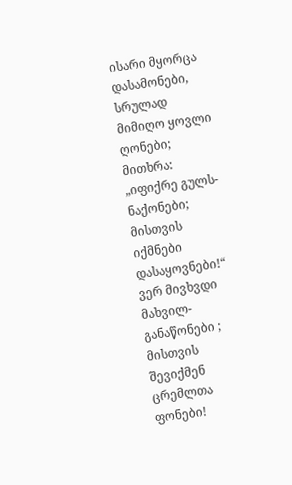ისარი მყორცა დასამონები,
სრულად მიმიღო ყოვლი ღონები;
მითხრა: „იფიქრე გულს-ნაქონები;
მისთვის იქმნები დასაყოვნები!“
ვერ მივხვდი მახვილ-განაწონები ;
მისთვის შევიქმენ ცრემლთა ფონები!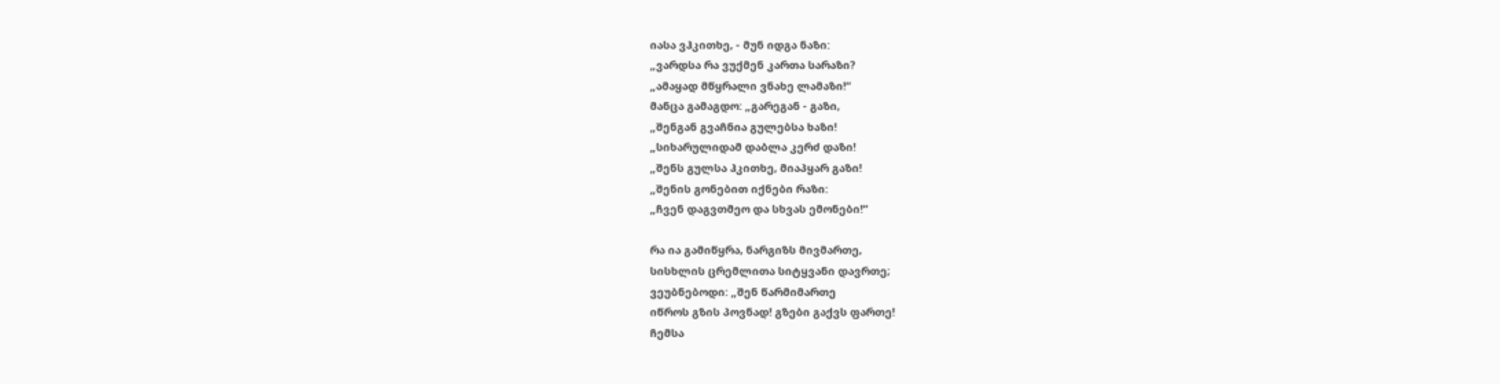იასა ვჰკითხე, - მუნ იდგა ნაზი:
„ვარდსა რა ვუქმენ კართა სარაზი?
„ამაყად მწყრალი ვნახე ლამაზი!“
მანცა გამაგდო: „გარეგან - გაზი,
„შენგან გვაჩნია გულებსა ხაზი!
„სიხარულიდამ დაბლა კერძ დაზი!
„შენს გულსა ჰკითხე, მიაპყარ გაზი!
„შენის გონებით იქნები რაზი:
„ჩვენ დაგვთმეო და სხვას ემონები!“

რა ია გამიწყრა, ნარგიზს მივმართე,
სისხლის ცრემლითა სიტყვანი დავრთე;
ვეუბნებოდი: „შენ წარმიმართე
იწროს გზის პოვნად! გზები გაქვს ფართე!
ჩემსა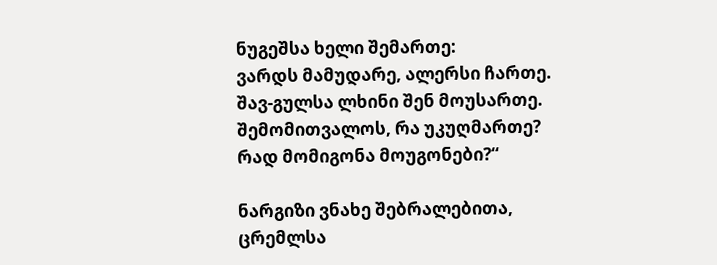ნუგეშსა ხელი შემართე:
ვარდს მამუდარე, ალერსი ჩართე.
შავ-გულსა ლხინი შენ მოუსართე.
შემომითვალოს, რა უკუღმართე?
რად მომიგონა მოუგონები?“

ნარგიზი ვნახე შებრალებითა,
ცრემლსა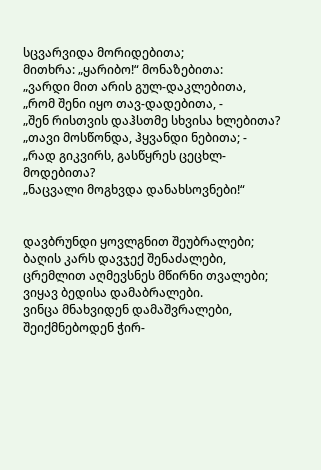სცვარვიდა მორიდებითა;
მითხრა: „ყარიბო!“ მონაზებითა:
„ვარდი მით არის გულ-დაკლებითა,
„რომ შენი იყო თავ-დადებითა, -
„შენ რისთვის დაჰსთმე სხვისა ხლებითა?
„თავი მოსწონდა, ჰყვანდი ნებითა; -
„რად გიკვირს, გასწყრეს ცეცხლ-მოდებითა?
„ნაცვალი მოგხვდა დანახსოვნები!“


დავბრუნდი ყოვლგნით შეუბრალები;
ბაღის კარს დავჯექ შენაძალები,
ცრემლით აღმევსნეს მწირნი თვალები;
ვიყავ ბედისა დამაბრალები.
ვინცა მნახვიდენ დამაშვრალები,
შეიქმნებოდენ ჭირ-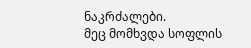ნაკრძალები.
მეც მომხვდა სოფლის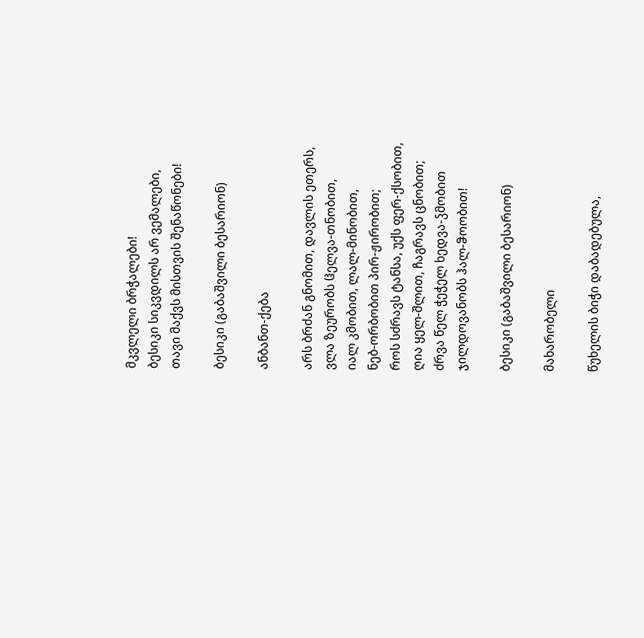მკვლელი ბრჭალები!
ბესიკი სიკვდილს არ ვემალები,
თავი მაქვს მისთვის შენაწონები!

ბესიკი (გაბაშვილი ბესარიონ)

ანბანთ-ქება

არს ბრძან გნომით, დავლის ეთერს,
ვლა ზეურობს ჱელვა-თნობით,
იალ კმობით, ლალ-მინობით,
ნებ-ორბობით პირ-ჟირობით;
როს სძრავს ტანსა, უქს ფერ-ქსობით,
ღია ყელ-შლით, ჩაგრავს ცნობით;
ძრვა წელ ჭეჭელ ხედვა-ჴმობით
ჯილდოვანობს ჰალ-ჵოობით!

ბესიკი (გაბაშვილი ბესარიონ)

მახარობელი

წუხელის ბიჭი დაბადებულა,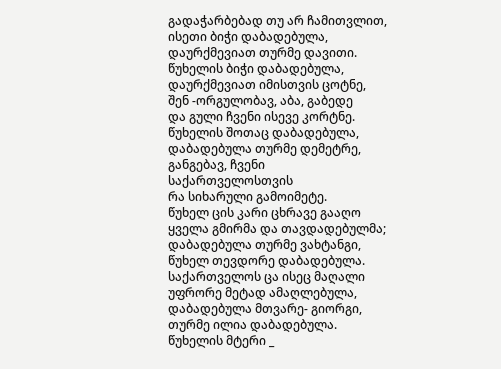გადაჭარბებად თუ არ ჩამითვლით,
ისეთი ბიჭი დაბადებულა,
დაურქმევიათ თურმე დავითი.
წუხელის ბიჭი დაბადებულა,
დაურქმევიათ იმისთვის ცოტნე,
შენ -ორგულობავ, აბა, გაბედე
და გული ჩვენი ისევე კორტნე.
წუხელის შოთაც დაბადებულა,
დაბადებულა თურმე დემეტრე,
განგებავ, ჩვენი საქართველოსთვის
რა სიხარული გამოიმეტე.
წუხელ ცის კარი ცხრავე გააღო
ყველა გმირმა და თავდადებულმა;
დაბადებულა თურმე ვახტანგი,
წუხელ თევდორე დაბადებულა.
საქართველოს ცა ისეც მაღალი
უფრორე მეტად ამაღლებულა,
დაბადებულა მთვარე- გიორგი,
თურმე ილია დაბადებულა.
წუხელის მტერი _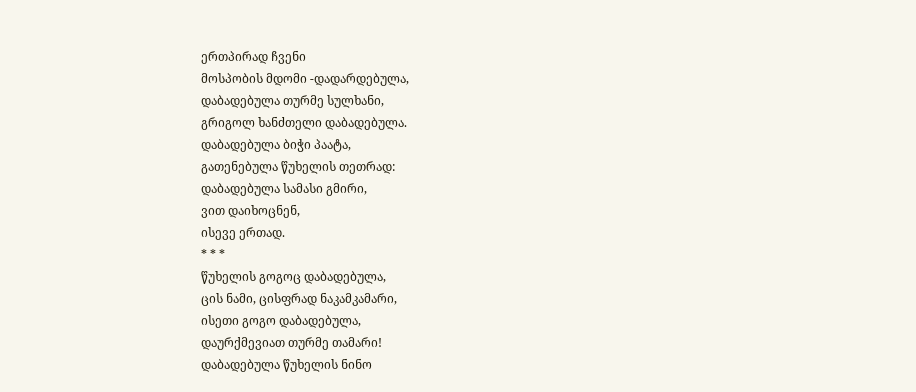ერთპირად ჩვენი
მოსპობის მდომი -დადარდებულა,
დაბადებულა თურმე სულხანი,
გრიგოლ ხანძთელი დაბადებულა.
დაბადებულა ბიჭი პაატა,
გათენებულა წუხელის თეთრად:
დაბადებულა სამასი გმირი,
ვით დაიხოცნენ,
ისევე ერთად.
* * *
წუხელის გოგოც დაბადებულა,
ცის ნამი, ცისფრად ნაკამკამარი,
ისეთი გოგო დაბადებულა,
დაურქმევიათ თურმე თამარი!
დაბადებულა წუხელის ნინო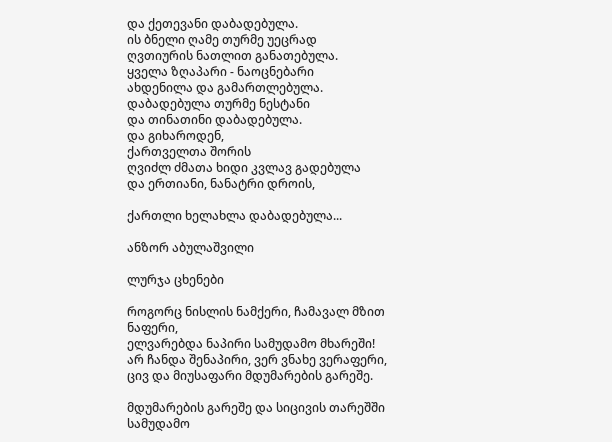და ქეთევანი დაბადებულა.
ის ბნელი ღამე თურმე უეცრად
ღვთიურის ნათლით განათებულა.
ყველა ზღაპარი - ნაოცნებარი
ახდენილა და გამართლებულა.
დაბადებულა თურმე ნესტანი
და თინათინი დაბადებულა.
და გიხაროდენ,
ქართველთა შორის
ღვიძლ ძმათა ხიდი კვლავ გადებულა
და ერთიანი, ნანატრი დროის,

ქართლი ხელახლა დაბადებულა...

ანზორ აბულაშვილი

ლურჯა ცხენები

როგორც ნისლის ნამქერი, ჩამავალ მზით ნაფერი,
ელვარებდა ნაპირი სამუდამო მხარეში!
არ ჩანდა შენაპირი, ვერ ვნახე ვერაფერი,
ცივ და მიუსაფარი მდუმარების გარეშე.

მდუმარების გარეშე და სიცივის თარეშში
სამუდამო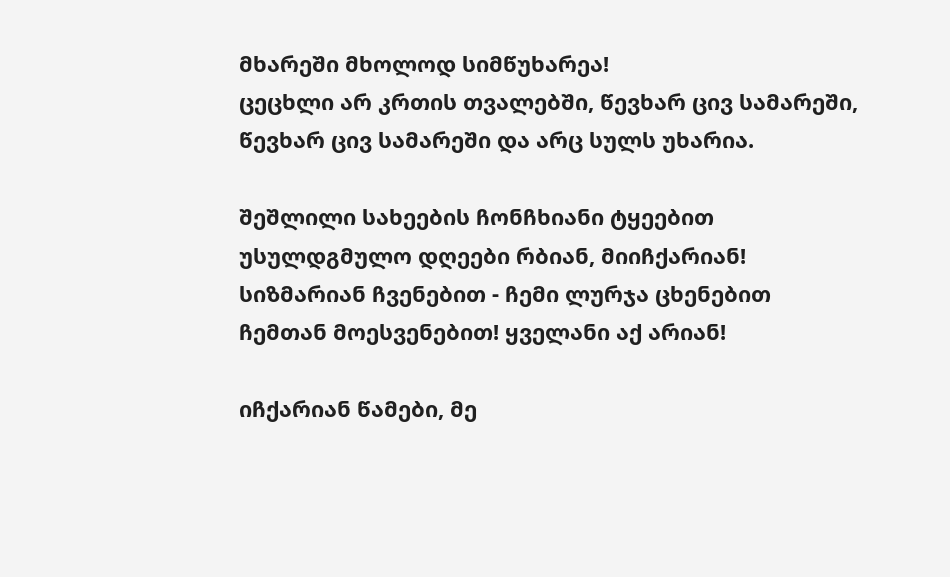მხარეში მხოლოდ სიმწუხარეა!
ცეცხლი არ კრთის თვალებში, წევხარ ცივ სამარეში,
წევხარ ცივ სამარეში და არც სულს უხარია.

შეშლილი სახეების ჩონჩხიანი ტყეებით
უსულდგმულო დღეები რბიან, მიიჩქარიან!
სიზმარიან ჩვენებით - ჩემი ლურჯა ცხენებით
ჩემთან მოესვენებით! ყველანი აქ არიან!

იჩქარიან წამები, მე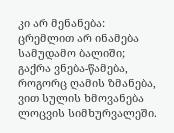კი არ მენანება:
ცრემლით არ ინამება სამუდამო ბალიში;
გაქრა ვნება-წამება, როგორც ღამის ზმანება,
ვით სულის ხმოვანება ლოცვის სიმხურვალეში.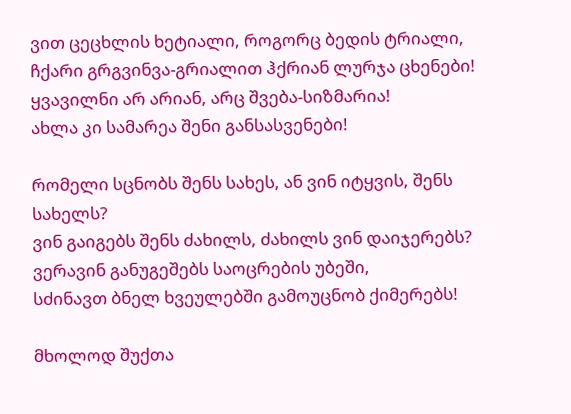ვით ცეცხლის ხეტიალი, როგორც ბედის ტრიალი,
ჩქარი გრგვინვა-გრიალით ჰქრიან ლურჯა ცხენები!
ყვავილნი არ არიან, არც შვება-სიზმარია!
ახლა კი სამარეა შენი განსასვენები!

რომელი სცნობს შენს სახეს, ან ვინ იტყვის, შენს სახელს?
ვინ გაიგებს შენს ძახილს, ძახილს ვინ დაიჯერებს?
ვერავინ განუგეშებს საოცრების უბეში,
სძინავთ ბნელ ხვეულებში გამოუცნობ ქიმერებს!

მხოლოდ შუქთა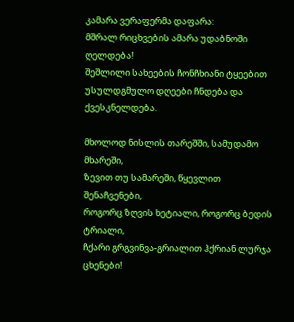კამარა ვერაფერმა დაფარა:
მშრალ რიცხვების ამარა უდაბნოში ღელდება!
შეშლილი სახეების ჩონჩხიანი ტყეებით
უსულდგმულო დღეები ჩნდება და ქვესკნელდება.

მხოლოდ ნისლის თარეშში, სამუდამო მხარეში,
ზევით თუ სამარეში, წყევლით შენაჩვენები,
როგორც ზღვის ხეტიალი, როგორც ბედის ტრიალი,
ჩქარი გრგვინვა-გრიალით ჰქრიან ლურჯა ცხენები!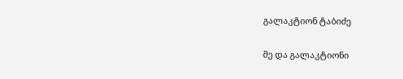გალაკტიონ ტაბიძე

მე და გალაკტიონი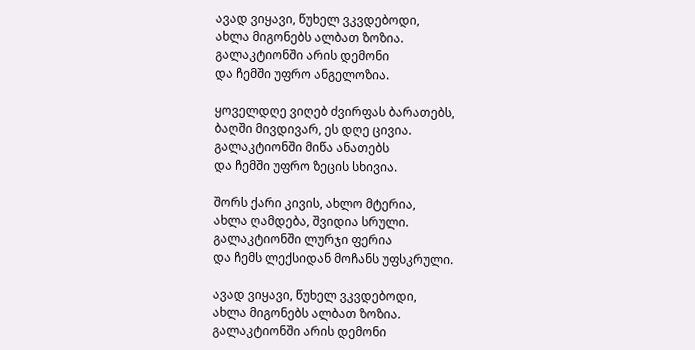ავად ვიყავი, წუხელ ვკვდებოდი,
ახლა მიგონებს ალბათ ზოზია.
გალაკტიონში არის დემონი
და ჩემში უფრო ანგელოზია.

ყოველდღე ვიღებ ძვირფას ბარათებს,
ბაღში მივდივარ, ეს დღე ცივია.
გალაკტიონში მიწა ანათებს
და ჩემში უფრო ზეცის სხივია.

შორს ქარი კივის, ახლო მტერია,
ახლა ღამდება, შვიდია სრული.
გალაკტიონში ლურჯი ფერია
და ჩემს ლექსიდან მოჩანს უფსკრული.

ავად ვიყავი, წუხელ ვკვდებოდი,
ახლა მიგონებს ალბათ ზოზია.
გალაკტიონში არის დემონი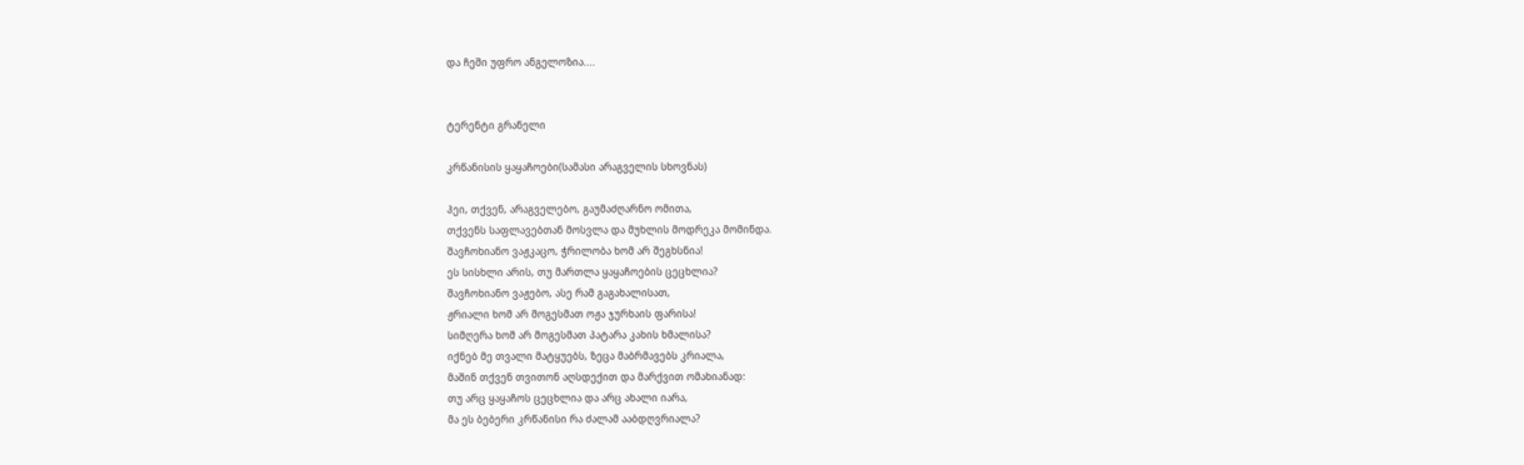და ჩეში უფრო ანგელოზია....


ტერენტი გრანელი

კრწანისის ყაყაჩოები(სამასი არაგველის სხოვნას)

ჰეი, თქვენ, არაგველებო, გაუმაძღარნო ომითა,
თქვენს საფლავებთან მოსვლა და მუხლის მოდრეკა მომინდა.
შავჩოხიანო ვაჟკაცო, ჭრილობა ხომ არ შეგხსნია!
ეს სისხლი არის, თუ მართლა ყაყაჩოების ცეცხლია?
შავჩოხიანო ვაჟებო, ასე რამ გაგახალისათ,
ჟრიალი ხომ არ მოგესმათ ოჟა ჯურხაის ფარისა!
სიმღერა ხომ არ მოგესმათ პატარა კახის ხმალისა?
იქნებ მე თვალი მატყუებს, ზეცა მაბრმავებს კრიალა,
მაშინ თქვენ თვითონ აღსდექით და მარქვით ომახიანად:
თუ არც ყაყაჩოს ცეცხლია და არც ახალი იარა,
მა ეს ბებერი კრწანისი რა ძალამ ააბდღვრიალა?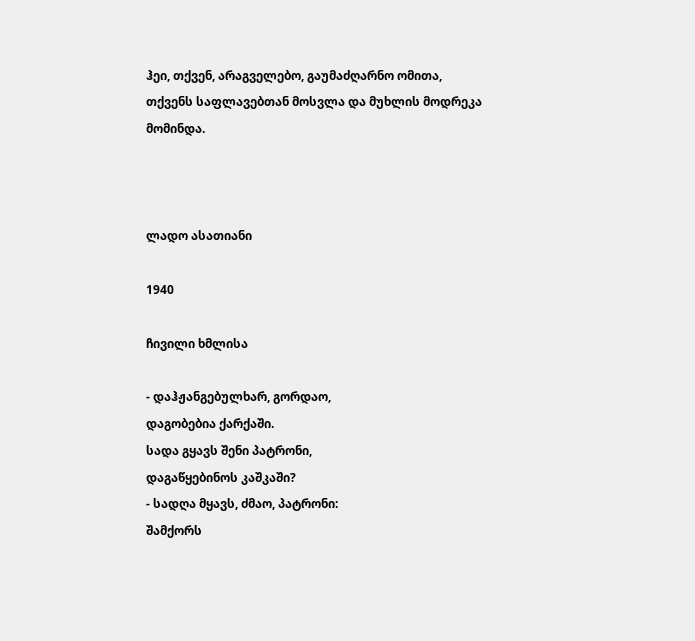ჰეი, თქვენ, არაგველებო, გაუმაძღარნო ომითა,
თქვენს საფლავებთან მოსვლა და მუხლის მოდრეკა მომინდა.



ლადო ასათიანი

1940

ჩივილი ხმლისა

- დაჰჟანგებულხარ, გორდაო,
დაგობებია ქარქაში.
სადა გყავს შენი პატრონი,
დაგაწყებინოს კაშკაში?
- სადღა მყავს, ძმაო, პატრონი:
შამქორს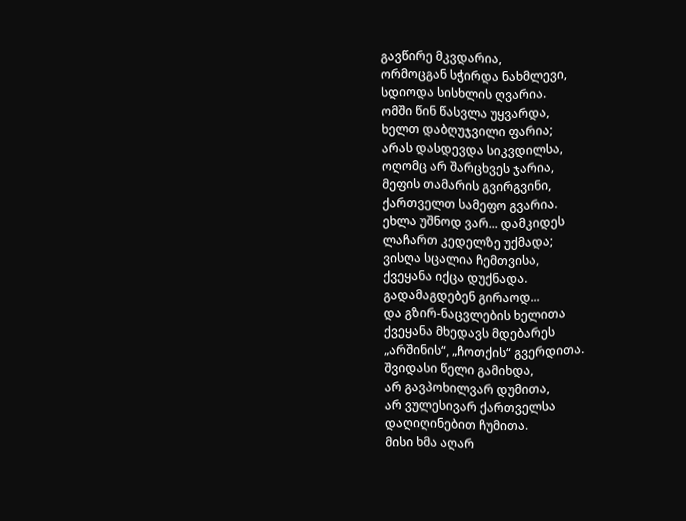გავწირე მკვდარია,
ორმოცგან სჭირდა ნახმლევი,
სდიოდა სისხლის ღვარია.
ომში წინ წასვლა უყვარდა,
ხელთ დაბღუჯვილი ფარია;
არას დასდევდა სიკვდილსა,
ოღომც არ შარცხვეს ჯარია,
მეფის თამარის გვირგვინი,
ქართველთ სამეფო გვარია.
ეხლა უშნოდ ვარ... დამკიდეს
ლაჩართ კედელზე უქმადა;
ვისღა სცალია ჩემთვისა,
ქვეყანა იქცა დუქნადა.
გადამაგდებენ გირაოდ...
და გზირ-ნაცვლების ხელითა
ქვეყანა მხედავს მდებარეს
„არშინის“, „ჩოთქის“ გვერდითა.
შვიდასი წელი გამიხდა,
არ გავპოხილვარ დუმითა,
არ ვულესივარ ქართველსა
დაღიღინებით ჩუმითა.
მისი ხმა აღარ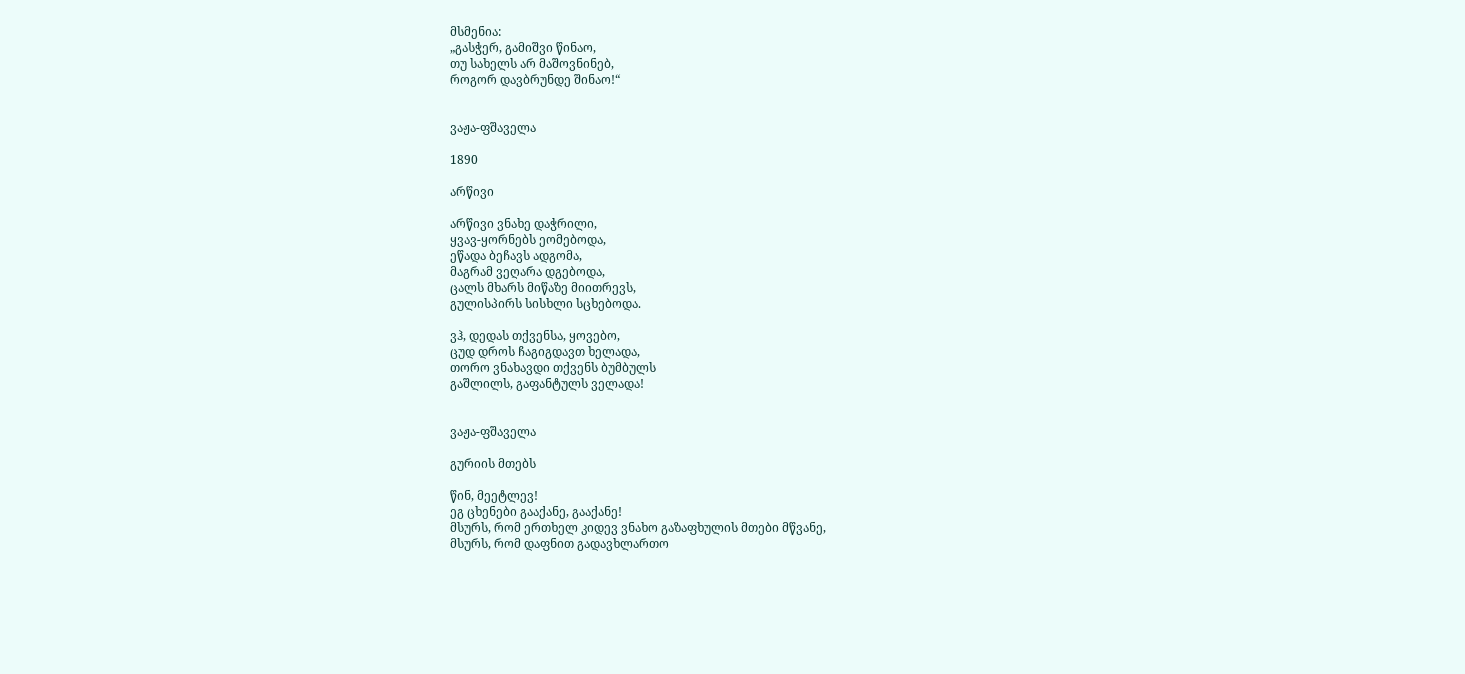მსმენია:
„გასჭერ, გამიშვი წინაო,
თუ სახელს არ მაშოვნინებ,
როგორ დავბრუნდე შინაო!“


ვაჟა-ფშაველა

1890

არწივი

არწივი ვნახე დაჭრილი,
ყვავ-ყორნებს ეომებოდა,
ეწადა ბეჩავს ადგომა,
მაგრამ ვეღარა დგებოდა,
ცალს მხარს მიწაზე მიითრევს,
გულისპირს სისხლი სცხებოდა.

ვჰ, დედას თქვენსა, ყოვებო,
ცუდ დროს ჩაგიგდავთ ხელადა,
თორო ვნახავდი თქვენს ბუმბულს
გაშლილს, გაფანტულს ველადა!


ვაჟა-ფშაველა

გურიის მთებს

წინ, მეეტლევ!
ეგ ცხენები გააქანე, გააქანე!
მსურს, რომ ერთხელ კიდევ ვნახო გაზაფხულის მთები მწვანე,
მსურს, რომ დაფნით გადავხლართო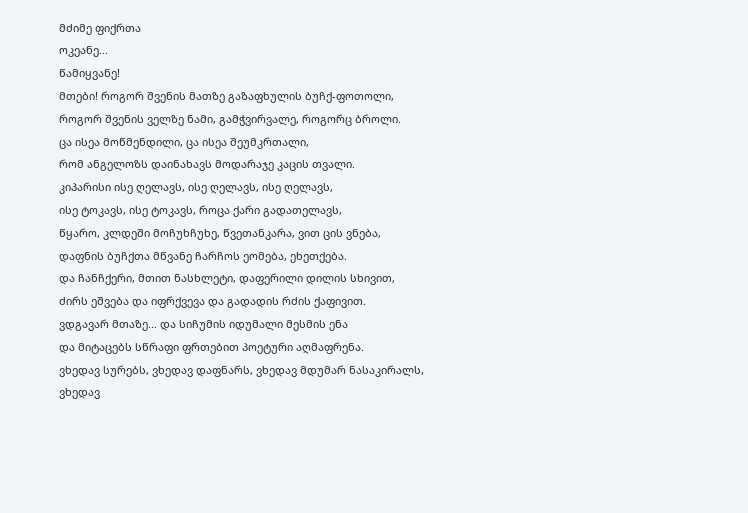მძიმე ფიქრთა
ოკეანე...
წამიყვანე!
მთები! როგორ შვენის მათზე გაზაფხულის ბუჩქ-ფოთოლი,
როგორ შვენის ველზე ნამი, გამჭვირვალე, როგორც ბროლი.
ცა ისეა მოწმენდილი, ცა ისეა შეუმკრთალი,
რომ ანგელოზს დაინახავს მოდარაჯე კაცის თვალი.
კიპარისი ისე ღელავს, ისე ღელავს, ისე ღელავს,
ისე ტოკავს, ისე ტოკავს, როცა ქარი გადათელავს,
წყარო, კლდეში მოჩუხჩუხე, წვეთანკარა, ვით ცის ვნება,
დაფნის ბუჩქთა მწვანე ჩარჩოს ეომება, ეხეთქება.
და ჩანჩქერი, მთით ნასხლეტი, დაფერილი დილის სხივით,
ძირს ეშვება და იფრქვევა და გადადის რძის ქაფივით.
ვდგავარ მთაზე... და სიჩუმის იდუმალი მესმის ენა
და მიტაცებს სწრაფი ფრთებით პოეტური აღმაფრენა.
ვხედავ სურებს, ვხედავ დაფნარს, ვხედავ მდუმარ ნასაკირალს,
ვხედავ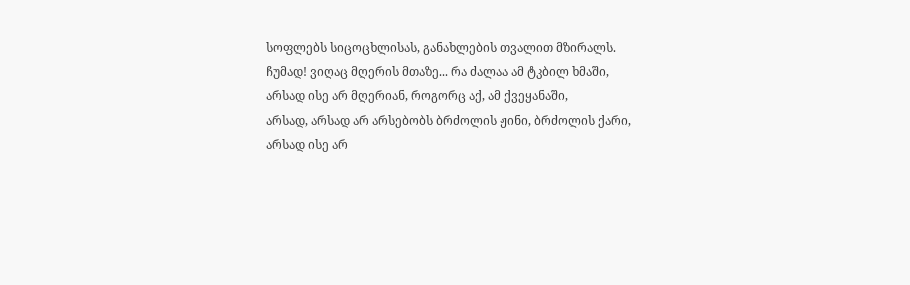სოფლებს სიცოცხლისას, განახლების თვალით მზირალს.
ჩუმად! ვიღაც მღერის მთაზე... რა ძალაა ამ ტკბილ ხმაში,
არსად ისე არ მღერიან, როგორც აქ, ამ ქვეყანაში,
არსად, არსად არ არსებობს ბრძოლის ჟინი, ბრძოლის ქარი,
არსად ისე არ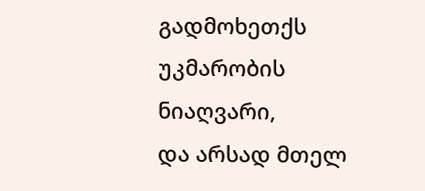გადმოხეთქს უკმარობის ნიაღვარი,
და არსად მთელ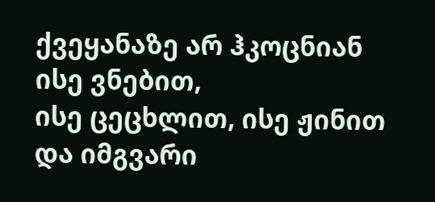ქვეყანაზე არ ჰკოცნიან ისე ვნებით,
ისე ცეცხლით, ისე ჟინით და იმგვარი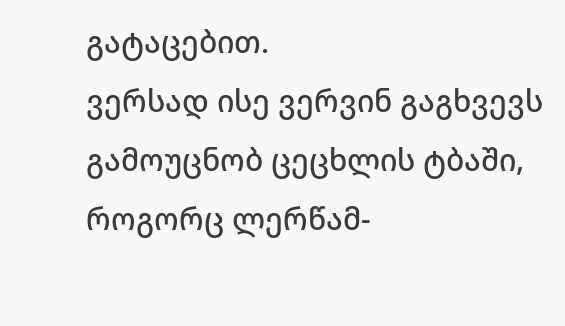გატაცებით.
ვერსად ისე ვერვინ გაგხვევს გამოუცნობ ცეცხლის ტბაში,
როგორც ლერწამ-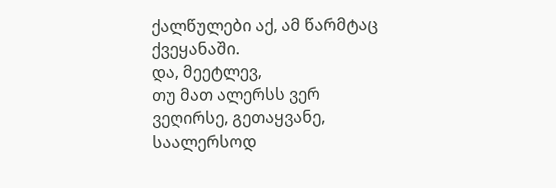ქალწულები აქ, ამ წარმტაც ქვეყანაში.
და, მეეტლევ,
თუ მათ ალერსს ვერ ვეღირსე, გეთაყვანე,
საალერსოდ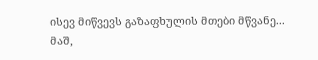ისევ მიწვევს გაზაფხულის მთები მწვანე...
მაშ,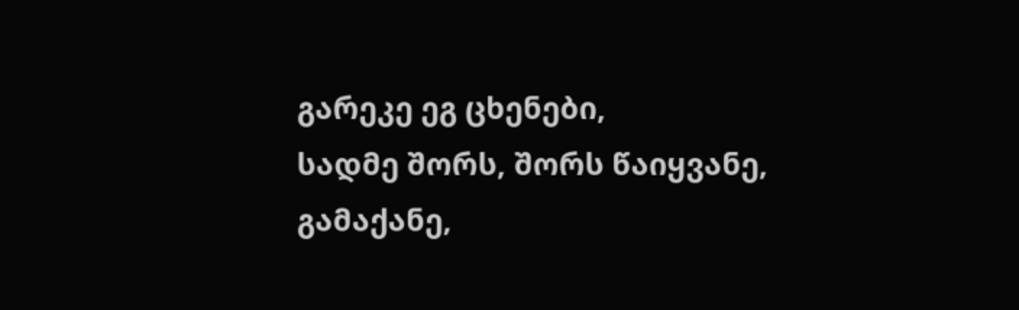გარეკე ეგ ცხენები,
სადმე შორს, შორს წაიყვანე,
გამაქანე,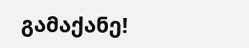გამაქანე!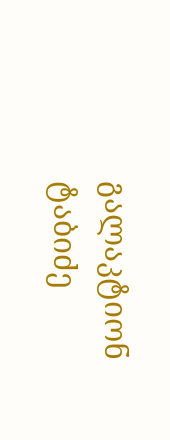გალაკტიონ ტაბიძე